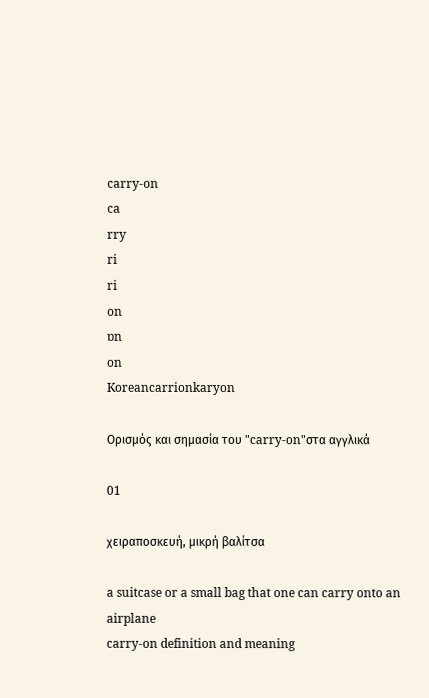carry-on
ca
rry
ri
ri
on
ɒn
on
Koreancarrionkaryon

Ορισμός και σημασία του "carry-on"στα αγγλικά

01

χειραποσκευή, μικρή βαλίτσα

a suitcase or a small bag that one can carry onto an airplane
carry-on definition and meaning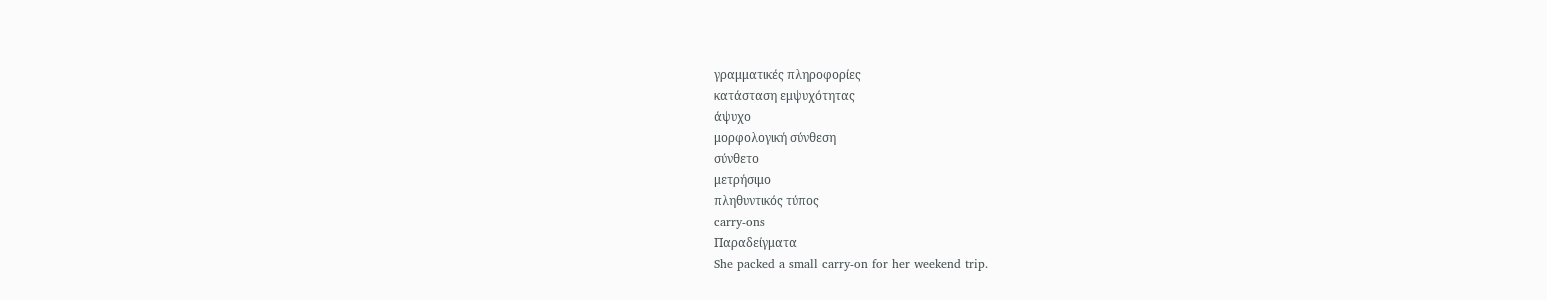γραμματικές πληροφορίες
κατάσταση εμψυχότητας
άψυχο
μορφολογική σύνθεση
σύνθετο
μετρήσιμο
πληθυντικός τύπος
carry-ons
Παραδείγματα
She packed a small carry-on for her weekend trip.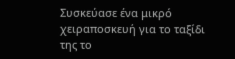Συσκεύασε ένα μικρό χειραποσκευή για το ταξίδι της το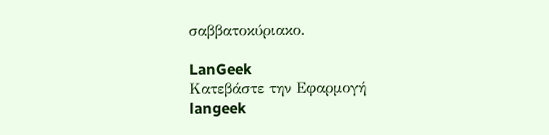σαββατοκύριακο.

LanGeek
Κατεβάστε την Εφαρμογή
langeek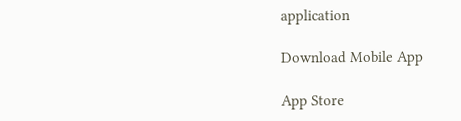application

Download Mobile App

App Store